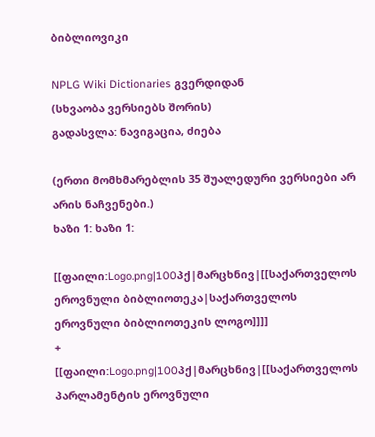ბიბლიოვიკი

NPLG Wiki Dictionaries გვერდიდან
(სხვაობა ვერსიებს შორის)
გადასვლა: ნავიგაცია, ძიება

(ერთი მომხმარებლის 35 შუალედური ვერსიები არ არის ნაჩვენები.)
ხაზი 1: ხაზი 1:

[[ფაილი:Logo.png|100პქ|მარცხნივ|[[საქართველოს ეროვნული ბიბლიოთეკა|საქართველოს ეროვნული ბიბლიოთეკის ლოგო]]]]
+
[[ფაილი:Logo.png|100პქ|მარცხნივ|[[საქართველოს პარლამენტის ეროვნული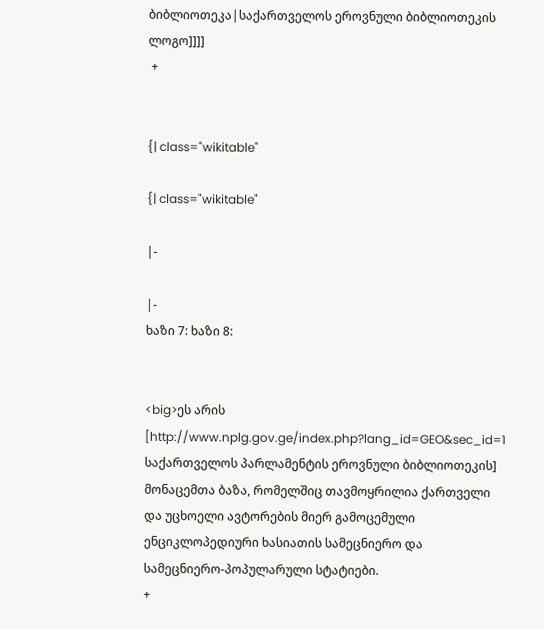ბიბლიოთეკა|საქართველოს ეროვნული ბიბლიოთეკის ლოგო]]]]
 +


{| class="wikitable"

{| class="wikitable"

|-

|-
ხაზი 7: ხაზი 8:


<big>ეს არის [http://www.nplg.gov.ge/index.php?lang_id=GEO&sec_id=1 საქართველოს პარლამენტის ეროვნული ბიბლიოთეკის] მონაცემთა ბაზა, რომელშიც თავმოყრილია ქართველი და უცხოელი ავტორების მიერ გამოცემული ენციკლოპედიური ხასიათის სამეცნიერო და სამეცნიერო-პოპულარული სტატიები.
+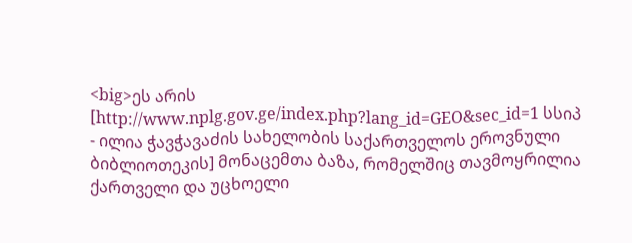<big>ეს არის [http://www.nplg.gov.ge/index.php?lang_id=GEO&sec_id=1 სსიპ - ილია ჭავჭავაძის სახელობის საქართველოს ეროვნული ბიბლიოთეკის] მონაცემთა ბაზა, რომელშიც თავმოყრილია ქართველი და უცხოელი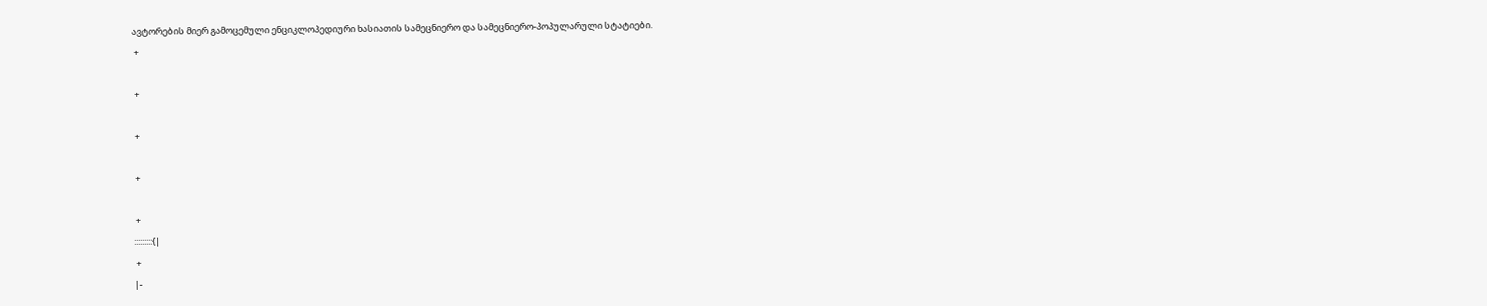ავტორების მიერ გამოცემული ენციკლოპედიური ხასიათის სამეცნიერო და სამეცნიერო-პოპულარული სტატიები.
 +

 +

 +

 +

 +
:::::::::{|
 +
|-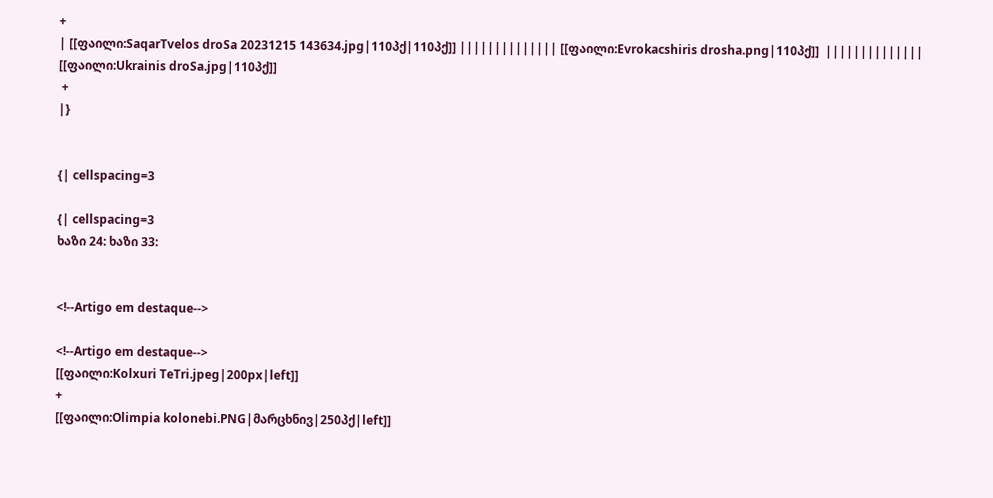+
| [[ფაილი:SaqarTvelos droSa 20231215 143634.jpg|110პქ|110პქ]] |||||||||||||| [[ფაილი:Evrokacshiris drosha.png|110პქ]]  |||||||||||||| [[ფაილი:Ukrainis droSa.jpg|110პქ]]
 +
|}


{| cellspacing=3

{| cellspacing=3
ხაზი 24: ხაზი 33:


<!--Artigo em destaque-->

<!--Artigo em destaque-->
[[ფაილი:Kolxuri TeTri.jpeg|200px|left]]
+
[[ფაილი:Olimpia kolonebi.PNG|მარცხნივ|250პქ|left]]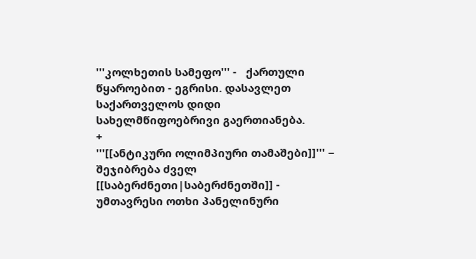'''კოლხეთის სამეფო''' -   ქართული წყაროებით - ეგრისი. დასავლეთ საქართველოს დიდი სახელმწიფოებრივი გაერთიანება.
+
'''[[ანტიკური ოლიმპიური თამაშები]]''' − შეჯიბრება ძველ [[საბერძნეთი|საბერძნეთში]] - უმთავრესი ოთხი პანელინური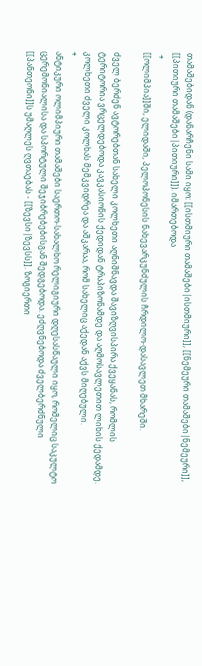თამაშებიდან (დანარჩენი სამი იყო: [[ისთმიური თამაშები|ისთმიური]], [[ნემეური თამაშები|ნემეური]], [[პითიური თამაშები|პითიური]]). იმართებოდა
 +
[[ოლიმპია]]ში, ელიდაში, პელოპონესის ნახევარკუნძულის ჩრდილო-დასავლეთ მხარეში.

ძველ ბერძენ ავტორებთან სახელი კოლხეთი აღნიშნავდა შავიზღვისპირა ქვეყანას, რომლის ტერიტორია ვრცელდებოდა კავკასიონის ქედიდან ტრაპიზონამდე და აღმოსავლეთით ლიხის ქედამდე. კოლხეთი ძველი კოლხას მემკვიდრეა და აშკარაა, რომ სახელიც აქედან აქვს მიღებული.
+
ანტიკური ოლიმპიური თამაშები საერთო-სახალხო რელიგიური დღესასწაული იყო, რომელიც საკულტო ცერემონიალისა და სპორტული შეჯიბრებებისგან შედგებოდა. ეძღვნებოდა ძველბერძნული [[პანთეონი]]ს უმაღლეს ღვთაებას - [[ზევსი|ზევსს]]. ზოგიერთი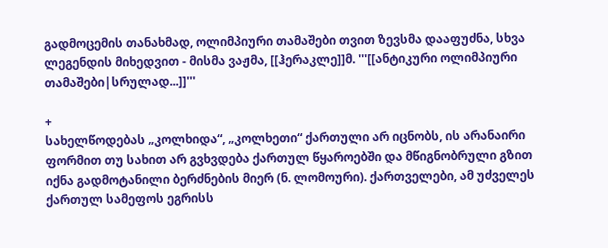გადმოცემის თანახმად, ოლიმპიური თამაშები თვით ზევსმა დააფუძნა, სხვა ლეგენდის მიხედვით - მისმა ვაჟმა, [[ჰერაკლე]]მ. '''[[ანტიკური ოლიმპიური თამაშები|სრულად...]]'''

+
სახელწოდებას „კოლხიდა“, „კოლხეთი“ ქართული არ იცნობს, ის არანაირი ფორმით თუ სახით არ გვხვდება ქართულ წყაროებში და მწიგნობრული გზით იქნა გადმოტანილი ბერძნების მიერ (ნ. ლომოური). ქართველები, ამ უძველეს ქართულ სამეფოს ეგრისს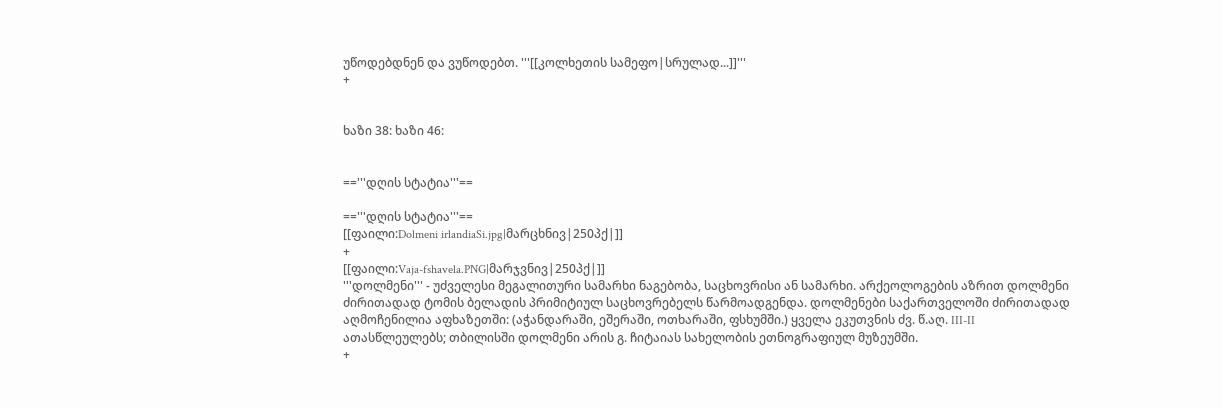უწოდებდნენ და ვუწოდებთ. '''[[კოლხეთის სამეფო|სრულად...]]'''
+


ხაზი 38: ხაზი 46:


=='''დღის სტატია'''==

=='''დღის სტატია'''==
[[ფაილი:Dolmeni irlandiaSi.jpg|მარცხნივ|250პქ|]]
+
[[ფაილი:Vaja-fshavela.PNG|მარჯვნივ|250პქ|]]
'''დოლმენი''' - უძველესი მეგალითური სამარხი ნაგებობა, საცხოვრისი ან სამარხი. არქეოლოგების აზრით დოლმენი ძირითადად ტომის ბელადის პრიმიტიულ საცხოვრებელს წარმოადგენდა. დოლმენები საქართველოში ძირითადად აღმოჩენილია აფხაზეთში: (აჭანდარაში, ეშერაში, ოთხარაში, ფსხუმში.) ყველა ეკუთვნის ძვ. წ.აღ. III-II ათასწლეულებს; თბილისში დოლმენი არის გ. ჩიტაიას სახელობის ეთნოგრაფიულ მუზეუმში.
+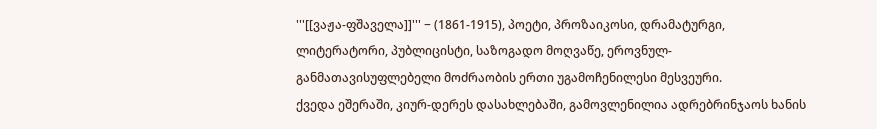'''[[ვაჟა-ფშაველა]]''' − (1861-1915), პოეტი, პროზაიკოსი, დრამატურგი, ლიტერატორი, პუბლიცისტი, საზოგადო მოღვაწე, ეროვნულ-განმათავისუფლებელი მოძრაობის ერთი უგამოჩენილესი მესვეური.
ქვედა ეშერაში, კიურ-დერეს დასახლებაში, გამოვლენილია ადრებრინჯაოს ხანის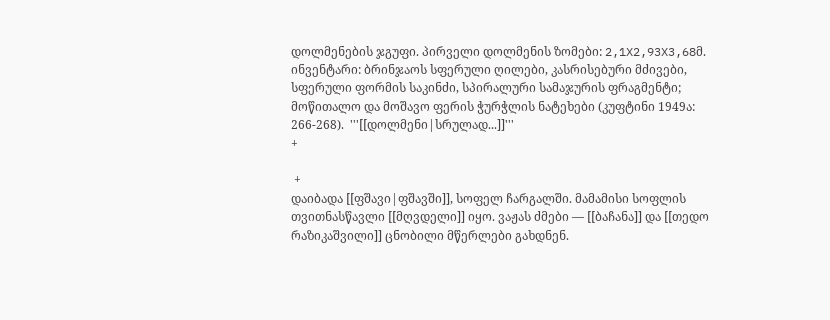დოლმენების ჯგუფი. პირველი დოლმენის ზომები: 2,1X2,93X3,68მ. ინვენტარი: ბრინჯაოს სფერული ღილები, კასრისებური მძივები, სფერული ფორმის საკინძი, სპირალური სამაჯურის ფრაგმენტი; მოწითალო და მოშავო ფერის ჭურჭლის ნატეხები (კუფტინი 1949ა: 266-268).  '''[[დოლმენი|სრულად...]]'''
+

 +
დაიბადა [[ფშავი|ფშავში]], სოფელ ჩარგალში. მამამისი სოფლის თვითნასწავლი [[მღვდელი]] იყო. ვაჟას ძმები — [[ბაჩანა]] და [[თედო რაზიკაშვილი]] ცნობილი მწერლები გახდნენ.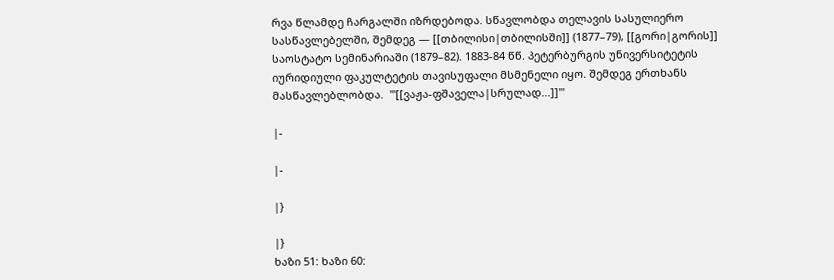რვა წლამდე ჩარგალში იზრდებოდა. სწავლობდა თელავის სასულიერო სასწავლებელში, შემდეგ — [[თბილისი|თბილისში]] (1877–79), [[გორი|გორის]] საოსტატო სემინარიაში (1879–82). 1883-84 წწ. პეტერბურგის უნივერსიტეტის იურიდიული ფაკულტეტის თავისუფალი მსმენელი იყო. შემდეგ ერთხანს მასწავლებლობდა.  '''[[ვაჟა-ფშაველა|სრულად...]]'''

|-

|-

|}

|}
ხაზი 51: ხაზი 60: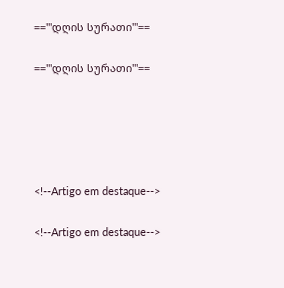=='''დღის სურათი'''==

=='''დღის სურათი'''==





<!--Artigo em destaque-->

<!--Artigo em destaque-->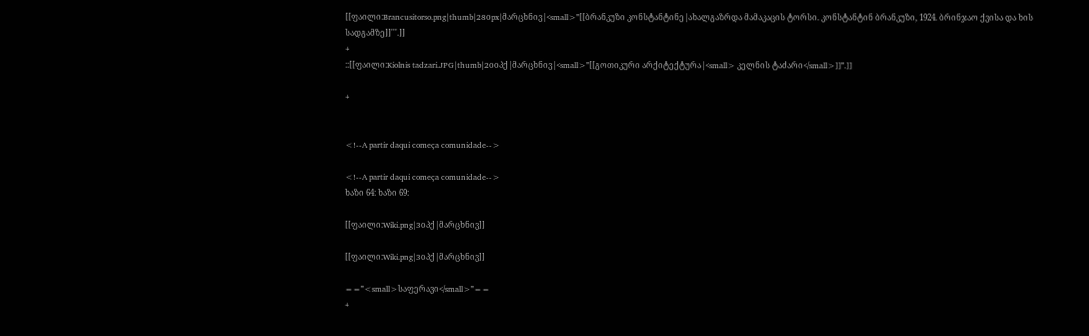[[ფაილი:Brancusitorso.png|thumb|280px|მარცხნივ|<small>'''[[ბრანკუზი კონსტანტინე|ახალგაზრდა მამაკაცის ტორსი. კონსტანტინ ბრანკუზი, 1924. ბრინჯაო ქვისა და ხის სადგამზე]]'''.]]
+
::[[ფაილი:Kiolnis tadzari.JPG|thumb|200პქ|მარცხნივ|<small>'''[[გოთიკური არქიტექტურა|<small> კელნის ტაძარი</small>]]'''.]]

+


<!--A partir daqui começa comunidade-->

<!--A partir daqui começa comunidade-->
ხაზი 64: ხაზი 69:

[[ფაილი:Wiki.png|30პქ|მარცხნივ]]

[[ფაილი:Wiki.png|30პქ|მარცხნივ]]

=='''<small>საფერავი</small>'''==
+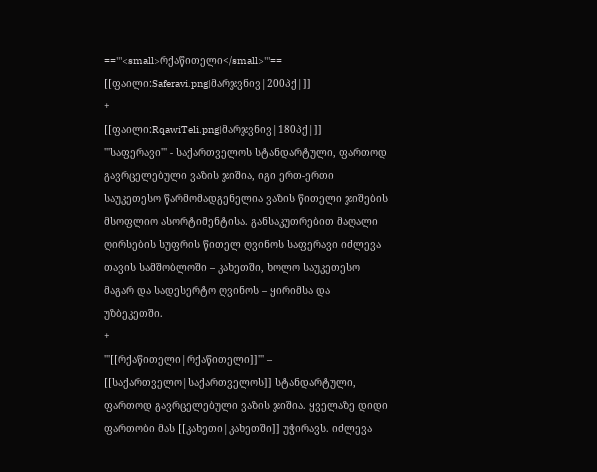=='''<small>რქაწითელი</small>'''==
[[ფაილი:Saferavi.png|მარჯვნივ|200პქ|]]
+
[[ფაილი:RqawiTeli.png|მარჯვნივ|180პქ|]]
'''საფერავი''' - საქართველოს სტანდარტული, ფართოდ გავრცელებული ვაზის ჯიშია, იგი ერთ-ერთი საუკეთესო წარმომადგენელია ვაზის წითელი ჯიშების მსოფლიო ასორტიმენტისა. განსაკუთრებით მაღალი ღირსების სუფრის წითელ ღვინოს საფერავი იძლევა თავის სამშობლოში – კახეთში, ხოლო საუკეთესო მაგარ და სადესერტო ღვინოს – ყირიმსა და უზბეკეთში.
+
'''[[რქაწითელი|რქაწითელი]]''' – [[საქართველო|საქართველოს]] სტანდარტული, ფართოდ გავრცელებული ვაზის ჯიშია. ყველაზე დიდი ფართობი მას [[კახეთი|კახეთში]] უჭირავს. იძლევა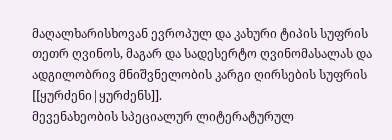მაღალხარისხოვან ევროპულ და კახური ტიპის სუფრის თეთრ ღვინოს, მაგარ და სადესერტო ღვინომასალას და ადგილობრივ მნიშვნელობის კარგი ღირსების სუფრის [[ყურძენი|ყურძენს]].
მევენახეობის სპეციალურ ლიტერატურულ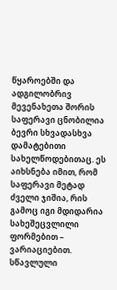წყაროებში და ადგილობრივ მევენახეთა შორის საფერავი ცნობილია ბევრი სხვადასხვა დამატებითი სახელწოდებითაც. ეს აიხსნება იმით, რომ საფერავი მეტად ძველი ჯიშია, რის გამოც იგი მდიდარია სახეშეცვლილი ფორმებით – ვარიაციებით. სწავლული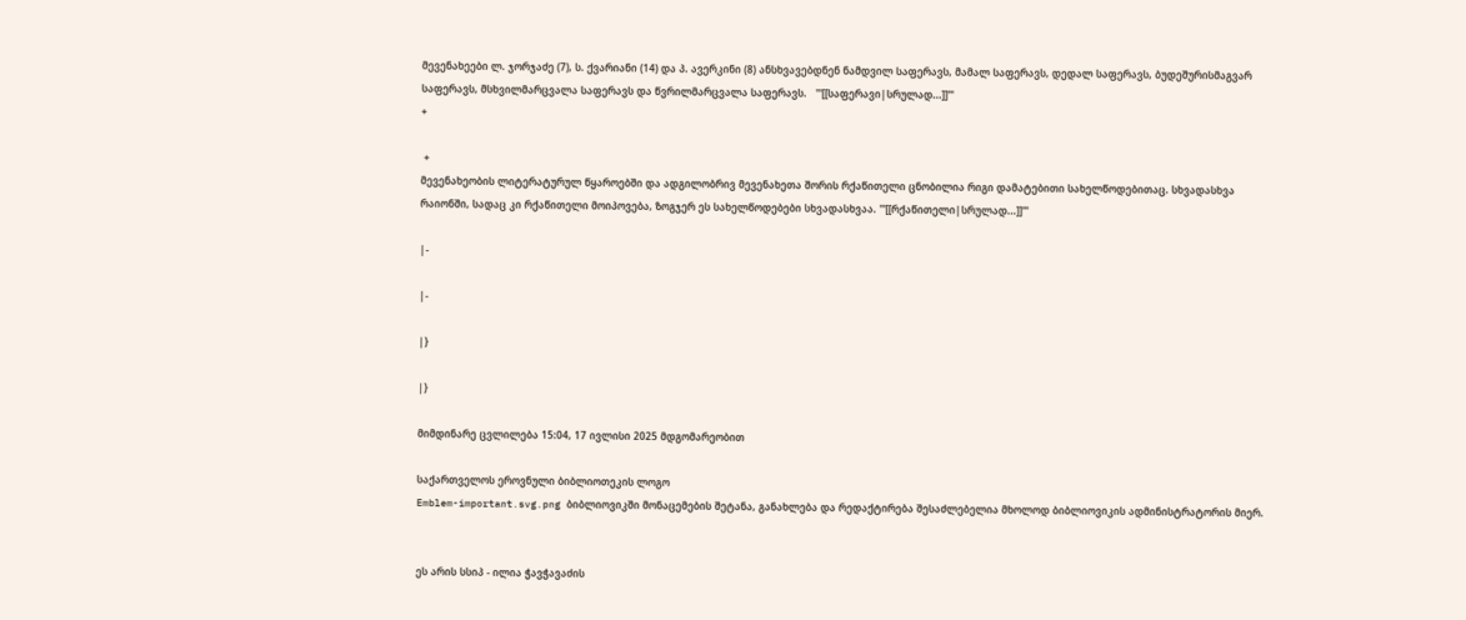მევენახეები ლ. ჯორჯაძე (7), ს. ქვარიანი (14) და პ. ავერკინი (8) ანსხვავებდნენ ნამდვილ საფერავს, მამალ საფერავს, დედალ საფერავს, ბუდეშურისმაგვარ საფერავს, მსხვილმარცვალა საფერავს და წვრილმარცვალა საფერავს.   '''[[საფერავი|სრულად...]]'''
+

 +
მევენახეობის ლიტერატურულ წყაროებში და ადგილობრივ მევენახეთა შორის რქაწითელი ცნობილია რიგი დამატებითი სახელწოდებითაც. სხვადასხვა რაიონში, სადაც კი რქაწითელი მოიპოვება, ზოგჯერ ეს სახელწოდებები სხვადასხვაა. '''[[რქაწითელი|სრულად...]]'''

|-

|-

|}

|}

მიმდინარე ცვლილება 15:04, 17 ივლისი 2025 მდგომარეობით

საქართველოს ეროვნული ბიბლიოთეკის ლოგო
Emblem-important.svg.png ბიბლიოვიკში მონაცემების შეტანა, განახლება და რედაქტირება შესაძლებელია მხოლოდ ბიბლიოვიკის ადმინისტრატორის მიერ.


ეს არის სსიპ - ილია ჭავჭავაძის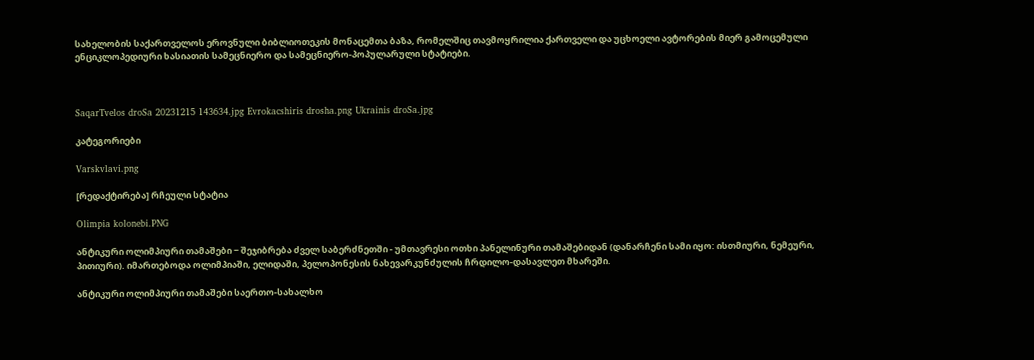სახელობის საქართველოს ეროვნული ბიბლიოთეკის მონაცემთა ბაზა, რომელშიც თავმოყრილია ქართველი და უცხოელი ავტორების მიერ გამოცემული ენციკლოპედიური ხასიათის სამეცნიერო და სამეცნიერო-პოპულარული სტატიები.



SaqarTvelos droSa 20231215 143634.jpg Evrokacshiris drosha.png Ukrainis droSa.jpg

კატეგორიები

Varskvlavi.png

[რედაქტირება] რჩეული სტატია

Olimpia kolonebi.PNG

ანტიკური ოლიმპიური თამაშები − შეჯიბრება ძველ საბერძნეთში - უმთავრესი ოთხი პანელინური თამაშებიდან (დანარჩენი სამი იყო: ისთმიური, ნემეური, პითიური). იმართებოდა ოლიმპიაში, ელიდაში, პელოპონესის ნახევარკუნძულის ჩრდილო-დასავლეთ მხარეში.

ანტიკური ოლიმპიური თამაშები საერთო-სახალხო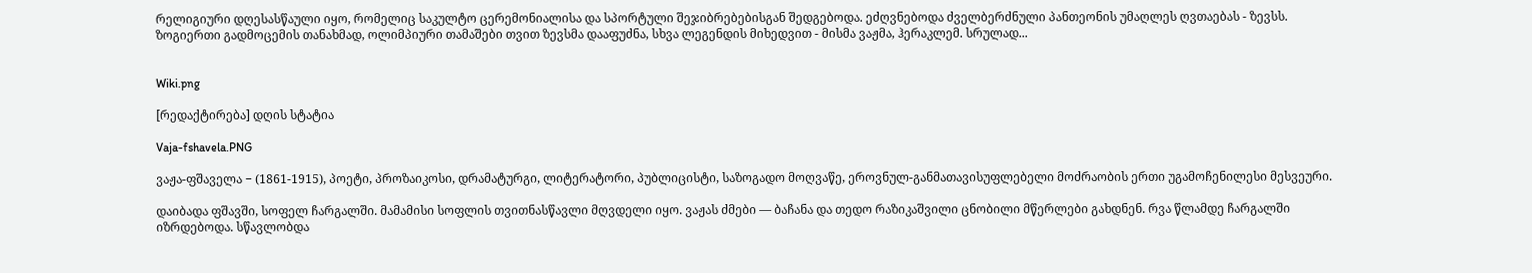რელიგიური დღესასწაული იყო, რომელიც საკულტო ცერემონიალისა და სპორტული შეჯიბრებებისგან შედგებოდა. ეძღვნებოდა ძველბერძნული პანთეონის უმაღლეს ღვთაებას - ზევსს. ზოგიერთი გადმოცემის თანახმად, ოლიმპიური თამაშები თვით ზევსმა დააფუძნა, სხვა ლეგენდის მიხედვით - მისმა ვაჟმა, ჰერაკლემ. სრულად...


Wiki.png

[რედაქტირება] დღის სტატია

Vaja-fshavela.PNG

ვაჟა-ფშაველა − (1861-1915), პოეტი, პროზაიკოსი, დრამატურგი, ლიტერატორი, პუბლიცისტი, საზოგადო მოღვაწე, ეროვნულ-განმათავისუფლებელი მოძრაობის ერთი უგამოჩენილესი მესვეური.

დაიბადა ფშავში, სოფელ ჩარგალში. მამამისი სოფლის თვითნასწავლი მღვდელი იყო. ვაჟას ძმები — ბაჩანა და თედო რაზიკაშვილი ცნობილი მწერლები გახდნენ. რვა წლამდე ჩარგალში იზრდებოდა. სწავლობდა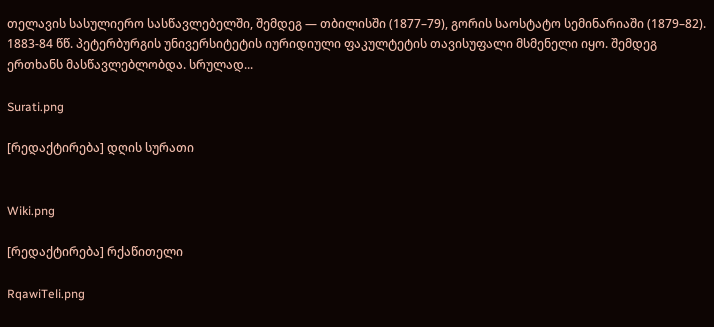თელავის სასულიერო სასწავლებელში, შემდეგ — თბილისში (1877–79), გორის საოსტატო სემინარიაში (1879–82). 1883-84 წწ. პეტერბურგის უნივერსიტეტის იურიდიული ფაკულტეტის თავისუფალი მსმენელი იყო. შემდეგ ერთხანს მასწავლებლობდა. სრულად...

Surati.png

[რედაქტირება] დღის სურათი


Wiki.png

[რედაქტირება] რქაწითელი

RqawiTeli.png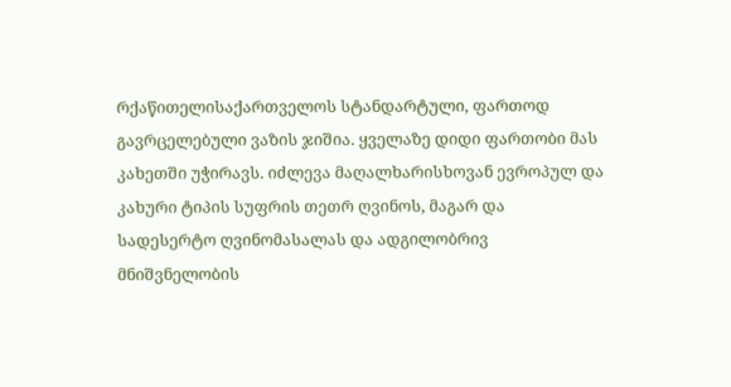რქაწითელისაქართველოს სტანდარტული, ფართოდ გავრცელებული ვაზის ჯიშია. ყველაზე დიდი ფართობი მას კახეთში უჭირავს. იძლევა მაღალხარისხოვან ევროპულ და კახური ტიპის სუფრის თეთრ ღვინოს, მაგარ და სადესერტო ღვინომასალას და ადგილობრივ მნიშვნელობის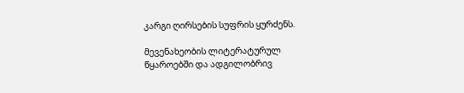კარგი ღირსების სუფრის ყურძენს.

მევენახეობის ლიტერატურულ წყაროებში და ადგილობრივ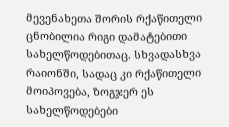მევენახეთა შორის რქაწითელი ცნობილია რიგი დამატებითი სახელწოდებითაც. სხვადასხვა რაიონში, სადაც კი რქაწითელი მოიპოვება, ზოგჯერ ეს სახელწოდებები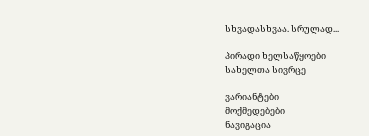სხვადასხვაა. სრულად...

პირადი ხელსაწყოები
სახელთა სივრცე

ვარიანტები
მოქმედებები
ნავიგაცია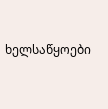ხელსაწყოები